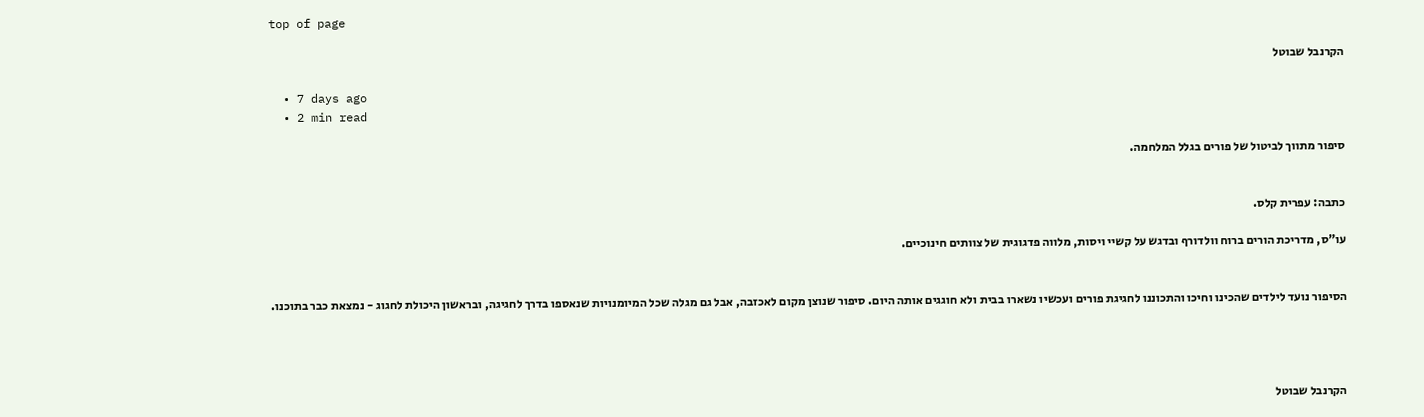top of page

הקרנבל שבוטל

  • 7 days ago
  • 2 min read

סיפור מתווך לביטול של פורים בגלל המלחמה.


כתבה: עפרית קלס.

עו"ס, מדריכת הורים ברוח וולדורף ובדגש על קשיי ויסות, מלווה פדגוגית של צוותים חינוכיים.


הסיפור נועד לילדים שהכינו וחיכו והתכוננו לחגיגת פורים ועכשיו נשארו בבית ולא חוגגים אותה היום. סיפור שנוצן מקום לאכזבה, אבל גם מגלה שכל המיומנויות שנאספו בדרך לחגיגה, ובראשון היכולת לחגוג - נמצאת כבר בתוכנו.




הקרנבל שבוטל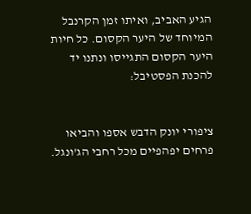הגיע האביב, ואיתו זמן הקרנבל המיוחד של היער הקסום. כל חיות היער הקסום התגייסו ונתנו יד להכנת הפסטיבל:


ציפורי יונק הדבש אספו והביאו פרחים יפהפיים מכל רחבי הג'ונגל.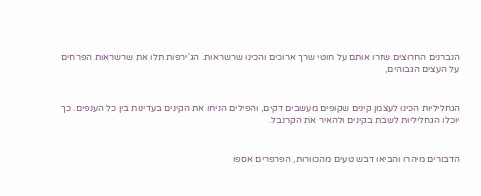הנברנים החרוצים שזרו אותם על חוטי שרך ארוכים והכינו שרשראות. הג'ירפות תלו את שרשראות הפרחים על העצים הגבוהים,


הגחליליות הכינו לעצמן קינים שקופים מעשבים דקים, והפילים הניחו את הקינים בעדינות בין כל הענפים. כך יוכלו הגחליליות לשבת בקינים ולהאיר את הקרנבל.


הדבורים מיהרו והביאו דבש טעים מהכוורות, הפרפרים אספו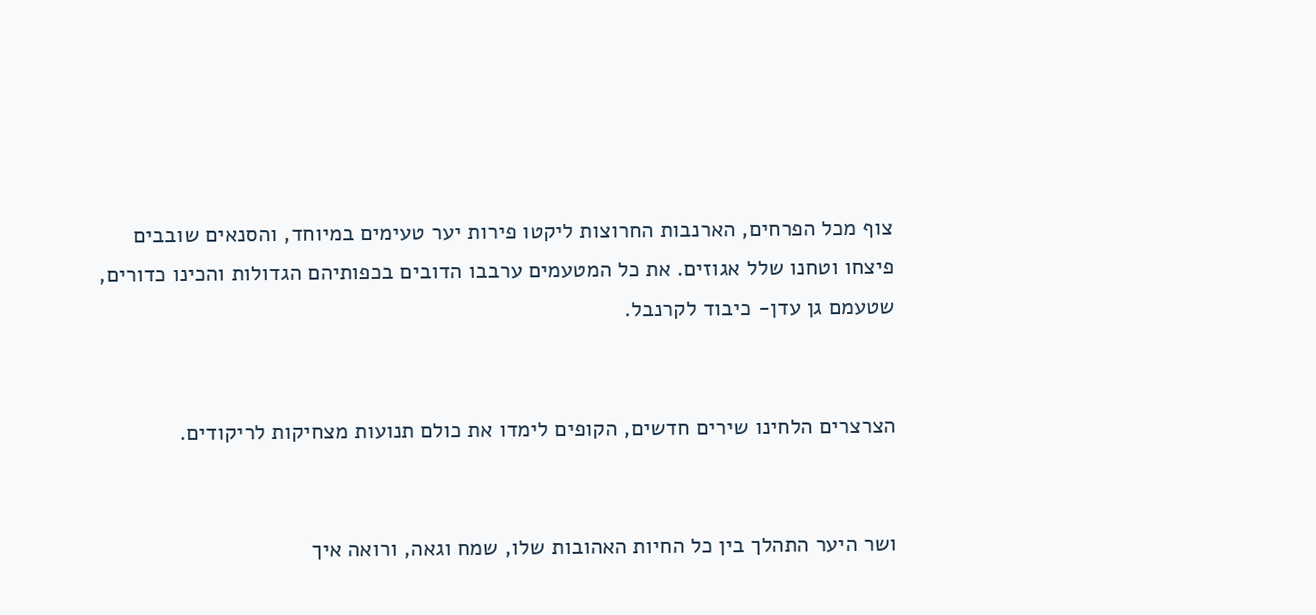צוף מכל הפרחים, הארנבות החרוצות ליקטו פירות יער טעימים במיוחד, והסנאים שובבים פיצחו וטחנו שלל אגוזים. את כל המטעמים ערבבו הדובים בכפותיהם הגדולות והכינו כדורים, שטעמם גן עדן- כיבוד לקרנבל.


הצרצרים הלחינו שירים חדשים, הקופים לימדו את כולם תנועות מצחיקות לריקודים.


ושר היער התהלך בין כל החיות האהובות שלו, שמח וגאה, ורואה איך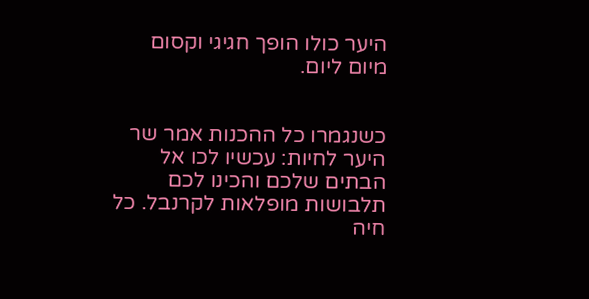היער כולו הופך חגיגי וקסום מיום ליום.


כשנגמרו כל ההכנות אמר שר היער לחיות: עכשיו לכו אל הבתים שלכם והכינו לכם תלבושות מופלאות לקרנבל. כל חיה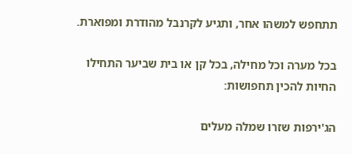תתחפש למשהו אחר, ותגיע לקרנבל מהודרת ומפוארת.

בכל מערה וכל מחילה, בכל קן או בית שביער התחילו החיות להכין תחפושות:

הג'ירפות שזרו שמלה מעלים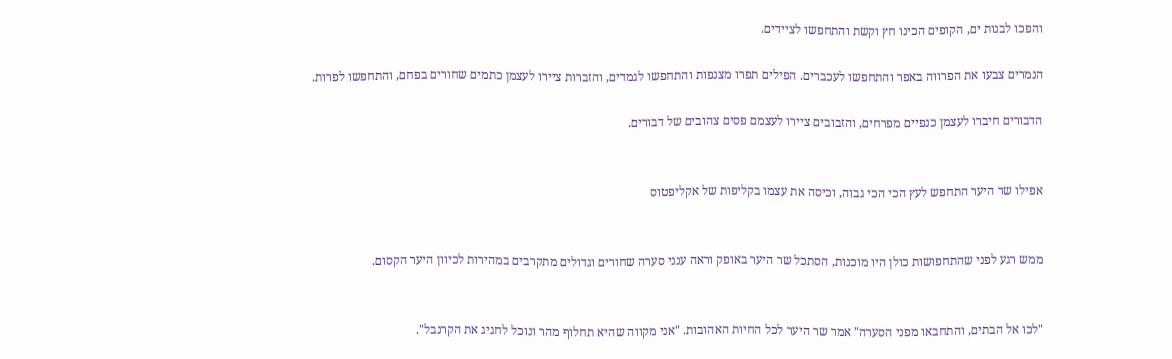והפכו לבנות ים, הקופים הכינו חץ וקשת והתחפשו לציידים.

הנמרים צבעו את הפרווה באפר והתחפשו לעכברים. הפילים תפרו מצנפות והתחפשו לגמדים, והזברות ציירו לעצמן כתמים שחורים בפחם, והתחפשו לפרות.

הדבורים חיברו לעצמן כנפיים מפרחים, והזבובים ציירו לעצמם פסים צהובים של דבורים.


אפילו שר היער התחפש לעץ הכי הכי גבוה, וכיסה את עצמו בקליפות של אקליפטוס


ממש רגע לפני שהתחפושות כולן היו מוכנות, הסתכל שר היער באופק וראה ענני סערה שחורים וגדולים מתקרבים במהירות לכיוון היער הקסום.


"לכו אל הבתים, והתחבאו מפני הסערה" אמר שר היער לכל החיות האהובות. "אני מקווה שהיא תחלוף מהר ונוכל לחגיג את הקרנבל".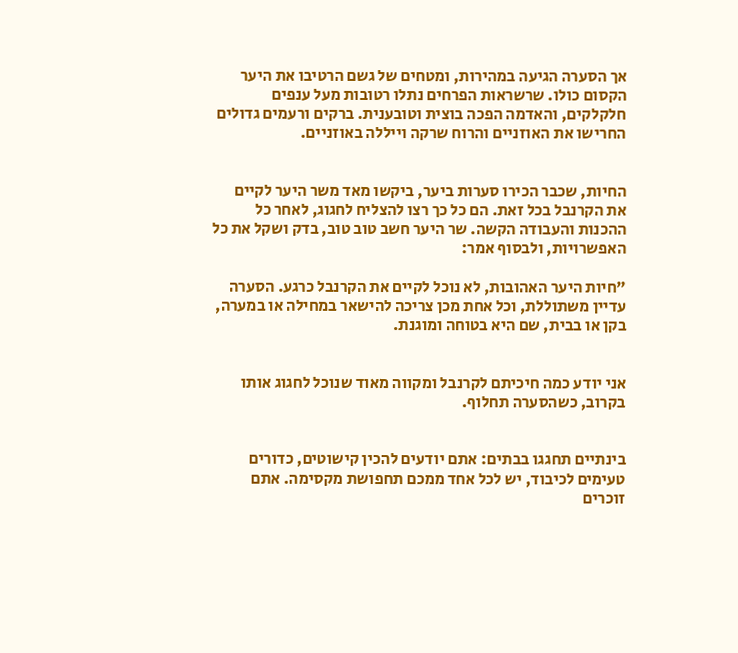אך הסערה הגיעה במהירות, ומטחים של גשם הרטיבו את היער הקסום כולו. שרשראות הפרחים נתלו רטובות מעל ענפים חלקלקים, והאדמה הפכה בוצית וטובענית. ברקים ורעמים גדולים החרישו את האוזניים והרוח שרקה וייללה באוזניים.


החיות, שכבר הכירו סערות ביער, ביקשו מאד משר היער לקיים את הקרנבל בכל זאת. הם כל כך רצו להצליח לחגוג, לאחר כל ההכנות והעבודה הקשה. שר היער חשב טוב טוב, בדק ושקל את כל האפשרויות, ולבסוף אמר:

"חיות היער האהובות, לא נוכל לקיים את הקרנבל כרגע. הסערה עדיין משתוללת, וכל אחת מכן צריכה להישאר במחילה או במערה, בקן או בבית, שם היא בטוחה ומוגנת.


אני יודע כמה חיכיתם לקרנבל ומקווה מאוד שנוכל לחגוג אותו בקרוב, כשהסערה תחלוף.


בינתיים תחגגו בבתים: אתם יודעים להכין קישוטים, כדורים טעימים לכיבוד, יש לכל אחד ממכם תחפושת מקסימה. אתם זוכרים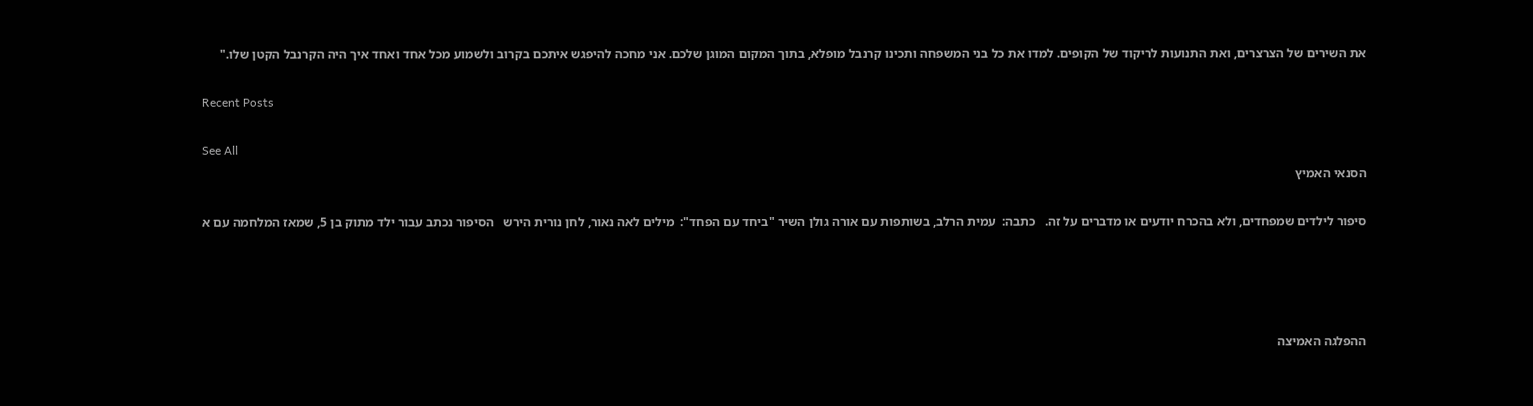את השירים של הצרצרים, ואת התנועות לריקוד של הקופים. למדו את כל בני המשפחה ותכינו קרנבל מופלא, בתוך המקום המוגן שלכם. אני מחכה להיפגש איתכם בקרוב ולשמוע מכל אחד ואחד איך היה הקרנבל הקטן שלו."

Recent Posts

See All
הסנאי האמיץ

סיפור לילדים שמפחדים, ולא בהכרח יודעים או מדברים על זה.   כתבה:  עמית הרלב, בשותפות עם אורה גולן השיר "ביחד עם הפחד":  מילים לאה נאור, לחן נורית הירש   הסיפור נכתב עבור ילד מתוק בן 5, שמאז המלחמה עם א




ההפלגה האמיצה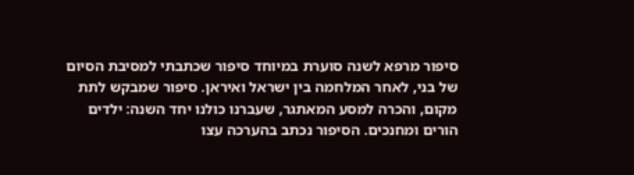סיפור מרפא לשנה סוערת במיוחד סיפור שכתבתי למסיבת הסיום של בני, לאחר המלחמה בין ישראל ואיראן. סיפור שמבקש לתת מקום, והכרה למסע המאתגר, שעברנו כולנו יחד השנה: ילדים הורים ומחנכים. הסיפור נכתב בהערכה עצו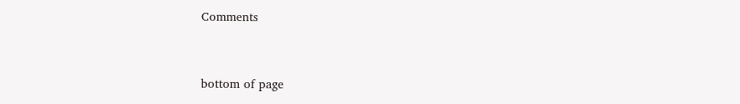Comments


bottom of page